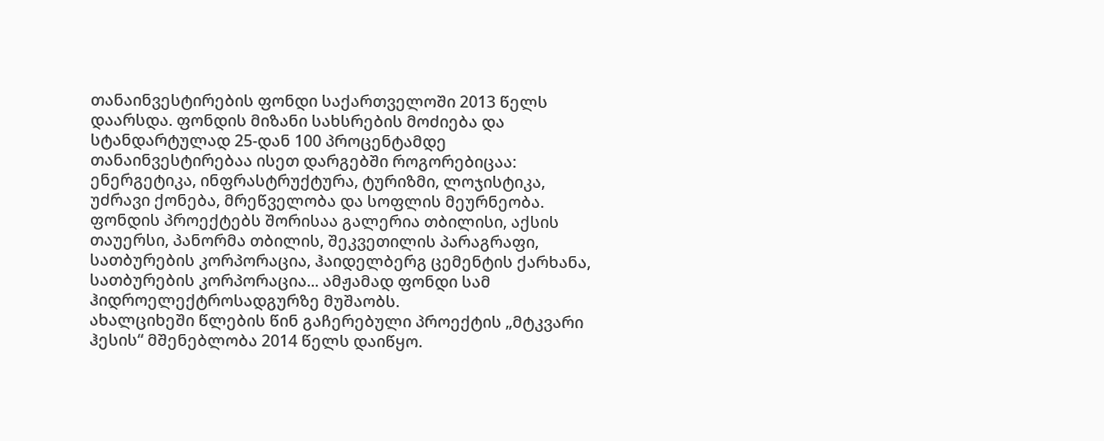თანაინვესტირების ფონდი საქართველოში 2013 წელს დაარსდა. ფონდის მიზანი სახსრების მოძიება და სტანდარტულად 25-დან 100 პროცენტამდე თანაინვესტირებაა ისეთ დარგებში როგორებიცაა: ენერგეტიკა, ინფრასტრუქტურა, ტურიზმი, ლოჯისტიკა, უძრავი ქონება, მრეწველობა და სოფლის მეურნეობა. ფონდის პროექტებს შორისაა გალერია თბილისი, აქსის თაუერსი, პანორმა თბილის, შეკვეთილის პარაგრაფი, სათბურების კორპორაცია, ჰაიდელბერგ ცემენტის ქარხანა, სათბურების კორპორაცია... ამჟამად ფონდი სამ ჰიდროელექტროსადგურზე მუშაობს.
ახალციხეში წლების წინ გაჩერებული პროექტის „მტკვარი ჰესის“ მშენებლობა 2014 წელს დაიწყო.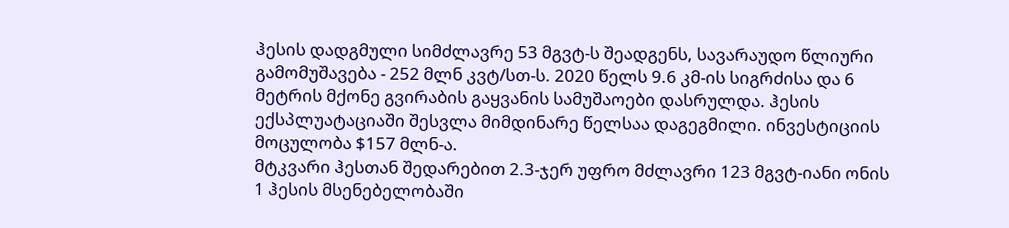ჰესის დადგმული სიმძლავრე 53 მგვტ-ს შეადგენს, სავარაუდო წლიური გამომუშავება - 252 მლნ კვტ/სთ-ს. 2020 წელს 9.6 კმ-ის სიგრძისა და 6 მეტრის მქონე გვირაბის გაყვანის სამუშაოები დასრულდა. ჰესის ექსპლუატაციაში შესვლა მიმდინარე წელსაა დაგეგმილი. ინვესტიციის მოცულობა $157 მლნ-ა.
მტკვარი ჰესთან შედარებით 2.3-ჯერ უფრო მძლავრი 123 მგვტ-იანი ონის 1 ჰესის მსენებელობაში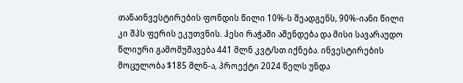თანაინვესტირების ფონდის წილი 10%-ს შეადგენს, 90%-იანი წილი კი შპს ფერის ეკუთვნის. ჰესი რაჭაში აშენდება და მისი სავარაუდო წლიური გამომუშავება 441 მლნ კვტ/სთ იქნება. ინვესტირების მოცულობა $185 მლნ-ა, პროექტი 2024 წელს უნდა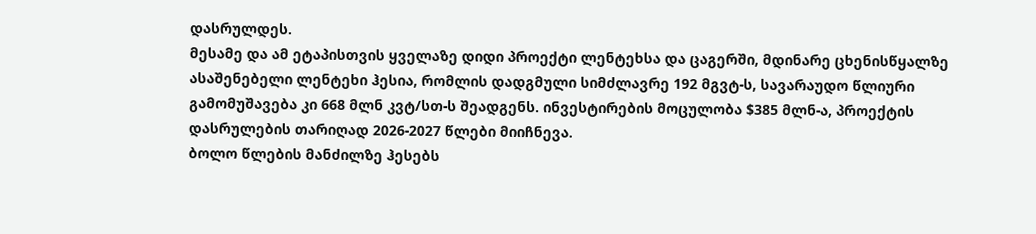დასრულდეს.
მესამე და ამ ეტაპისთვის ყველაზე დიდი პროექტი ლენტეხსა და ცაგერში, მდინარე ცხენისწყალზე ასაშენებელი ლენტეხი ჰესია, რომლის დადგმული სიმძლავრე 192 მგვტ-ს, სავარაუდო წლიური გამომუშავება კი 668 მლნ კვტ/სთ-ს შეადგენს. ინვესტირების მოცულობა $385 მლნ-ა, პროექტის დასრულების თარიღად 2026-2027 წლები მიიჩნევა.
ბოლო წლების მანძილზე ჰესებს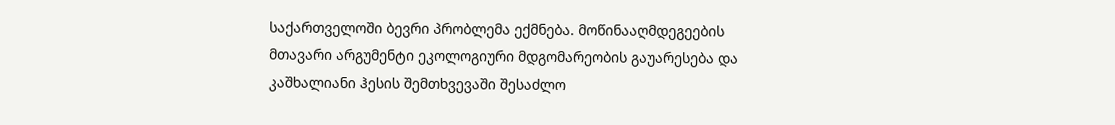საქართველოში ბევრი პრობლემა ექმნება. მოწინააღმდეგეების მთავარი არგუმენტი ეკოლოგიური მდგომარეობის გაუარესება და კაშხალიანი ჰესის შემთხვევაში შესაძლო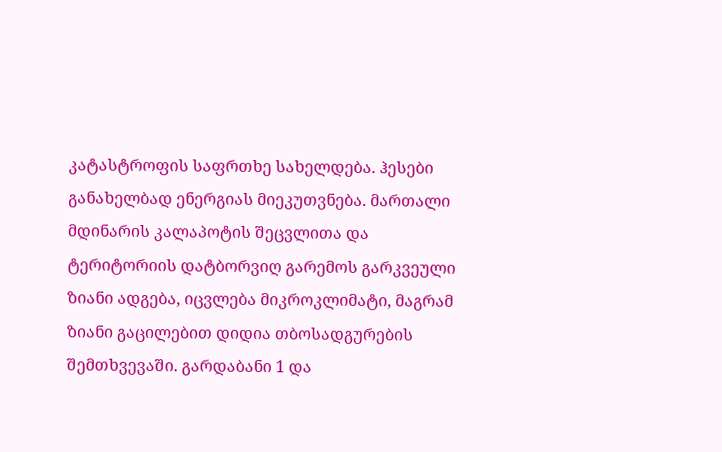კატასტროფის საფრთხე სახელდება. ჰესები განახელბად ენერგიას მიეკუთვნება. მართალი მდინარის კალაპოტის შეცვლითა და ტერიტორიის დატბორვიღ გარემოს გარკვეული ზიანი ადგება, იცვლება მიკროკლიმატი, მაგრამ ზიანი გაცილებით დიდია თბოსადგურების შემთხვევაში. გარდაბანი 1 და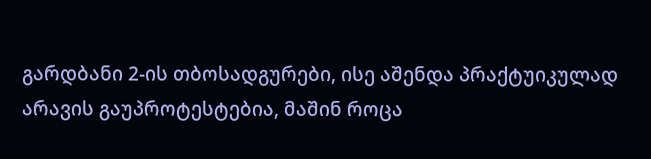გარდბანი 2-ის თბოსადგურები, ისე აშენდა პრაქტუიკულად არავის გაუპროტესტებია, მაშინ როცა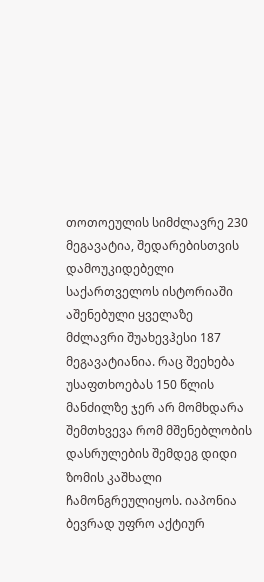თოთოეულის სიმძლავრე 230 მეგავატია, შედარებისთვის დამოუკიდებელი საქართველოს ისტორიაში აშენებული ყველაზე მძლავრი შუახევჰესი 187 მეგავატიანია. რაც შეეხება უსაფთხოებას 150 წლის მანძილზე ჯერ არ მომხდარა შემთხვევა რომ მშენებლობის დასრულების შემდეგ დიდი ზომის კაშხალი ჩამონგრეულიყოს. იაპონია ბევრად უფრო აქტიურ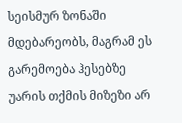სეისმურ ზონაში მდებარეობს, მაგრამ ეს გარემოება ჰესებზე უარის თქმის მიზეზი არ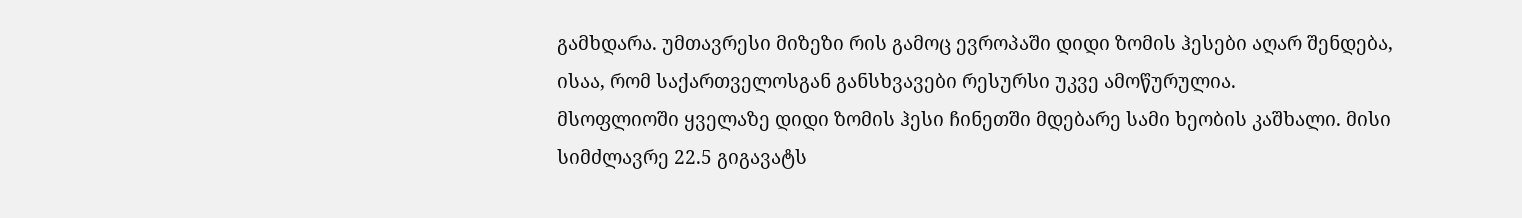გამხდარა. უმთავრესი მიზეზი რის გამოც ევროპაში დიდი ზომის ჰესები აღარ შენდება, ისაა, რომ საქართველოსგან განსხვავები რესურსი უკვე ამოწურულია.
მსოფლიოში ყველაზე დიდი ზომის ჰესი ჩინეთში მდებარე სამი ხეობის კაშხალი. მისი სიმძლავრე 22.5 გიგავატს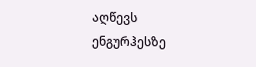აღწევს ენგურჰესზე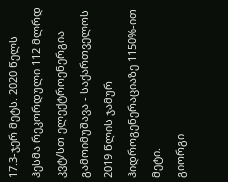17.3-ჯერ მეტს. 2020 წელს ჰესმა რეკორდული 112 მლრდ კვტ/სთ ელექტროენერგია გამოიმუშავა - საქართველოს 2019 წლის ჯამურ ჰიდროგენერაციაზე 1150%-ით მეტი.
გიორგი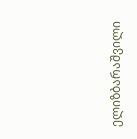ელიზბარაშვილი